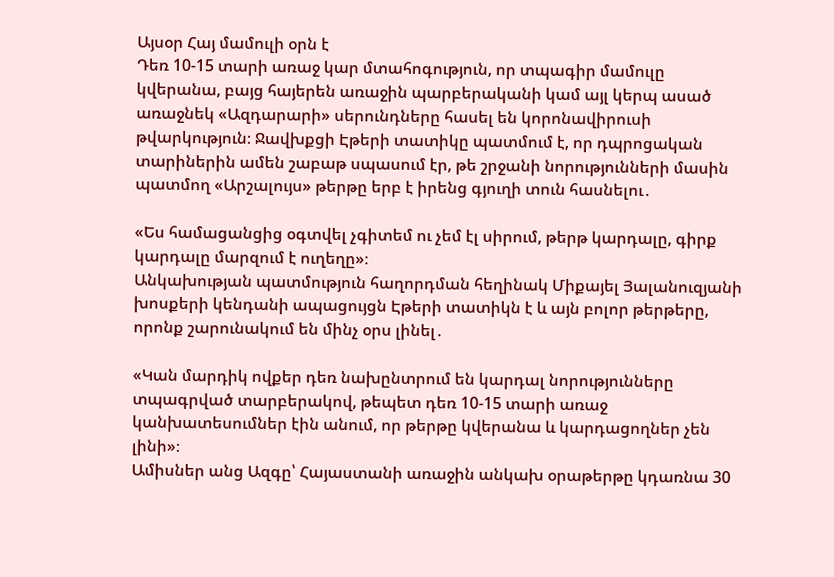Այսօր Հայ մամուլի օրն է
Դեռ 10-15 տարի առաջ կար մտահոգություն, որ տպագիր մամուլը կվերանա, բայց հայերեն առաջին պարբերականի կամ այլ կերպ ասած առաջնեկ «Ազդարարի» սերունդները հասել են կորոնավիրուսի թվարկություն։ Ջավխքցի Էթերի տատիկը պատմում է, որ դպրոցական տարիներին ամեն շաբաթ սպասում էր, թե շրջանի նորությունների մասին պատմող «Արշալույս» թերթը երբ է իրենց գյուղի տուն հասնելու․

«Ես համացանցից օգտվել չգիտեմ ու չեմ էլ սիրում, թերթ կարդալը, գիրք կարդալը մարզում է ուղեղը»։
Անկախության պատմություն հաղորդման հեղինակ Միքայել Յալանուզյանի խոսքերի կենդանի ապացույցն Էթերի տատիկն է և այն բոլոր թերթերը, որոնք շարունակում են մինչ օրս լինել․

«Կան մարդիկ ովքեր դեռ նախընտրում են կարդալ նորությունները տպագրված տարբերակով, թեպետ դեռ 10-15 տարի առաջ կանխատեսումներ էին անում, որ թերթը կվերանա և կարդացողներ չեն լինի»։
Ամիսներ անց Ազգը՝ Հայաստանի առաջին անկախ օրաթերթը կդառնա 30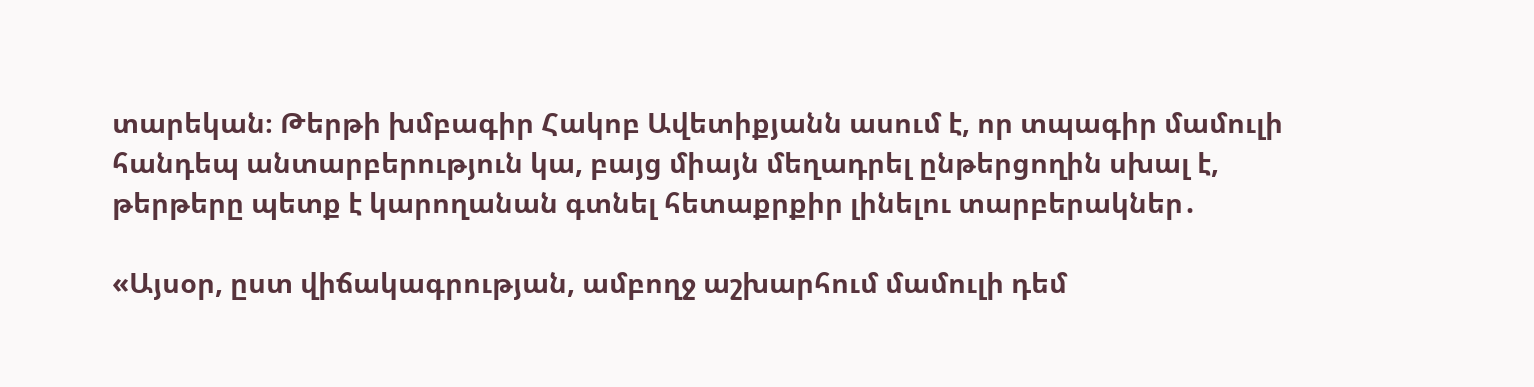տարեկան։ Թերթի խմբագիր Հակոբ Ավետիքյանն ասում է, որ տպագիր մամուլի հանդեպ անտարբերություն կա, բայց միայն մեղադրել ընթերցողին սխալ է, թերթերը պետք է կարողանան գտնել հետաքրքիր լինելու տարբերակներ․

«Այսօր, ըստ վիճակագրության, ամբողջ աշխարհում մամուլի դեմ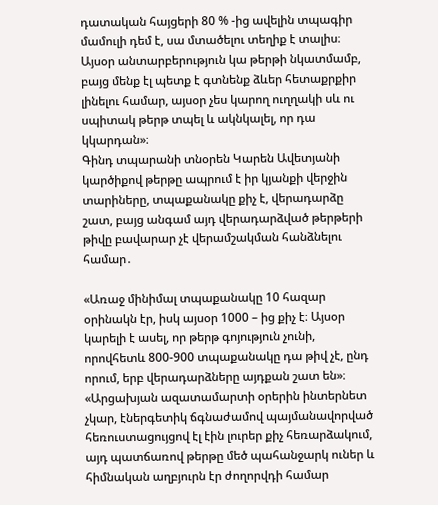դատական հայցերի 80 % -ից ավելին տպագիր մամուլի դեմ է, սա մտածելու տեղիք է տալիս։ Այսօր անտարբերություն կա թերթի նկատմամբ, բայց մենք էլ պետք է գտնենք ձևեր հետաքրքիր լինելու համար, այսօր չես կարող ուղղակի սև ու սպիտակ թերթ տպել և ակնկալել, որ դա կկարդան»։
Գինդ տպարանի տնօրեն Կարեն Ավետյանի կարծիքով թերթը ապրում է իր կյանքի վերջին տարիները, տպաքանակը քիչ է, վերադարձը շատ, բայց անգամ այդ վերադարձված թերթերի թիվը բավարար չէ վերամշակման հանձնելու համար․

«Առաջ մինիմալ տպաքանակը 10 հազար օրինակն էր, իսկ այսօր 1000 – ից քիչ է։ Այսօր կարելի է ասել, որ թերթ գոյություն չունի, որովհետև 800-900 տպաքանակը դա թիվ չէ, ընդ որում, երբ վերադարձները այդքան շատ են»։
«Արցախյան ազատամարտի օրերին ինտերնետ չկար, էներգետիկ ճգնաժամով պայմանավորված հեռուստացույցով էլ էին լուրեր քիչ հեռարձակում, այդ պատճառով թերթը մեծ պահանջարկ ուներ և հիմնական աղբյուրն էր ժողորվդի համար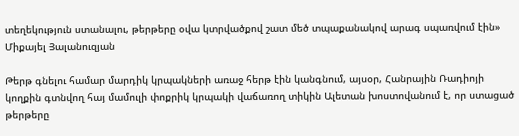տեղեկություն ստանալու, թերթերը օվա կտրվածքով շատ մեծ տպաքանակով արագ սպառվում էին» Միքայել Յալանուզյան

Թերթ գնելու համար մարդիկ կրպակների առաջ հերթ էին կանգնում, այսօր, Հանրային Ռադիոյի կողքին գտնվող հայ մամուլի փոքրիկ կրպակի վաճառող տիկին Ալետան խոստովանում է, որ ստացած թերթերը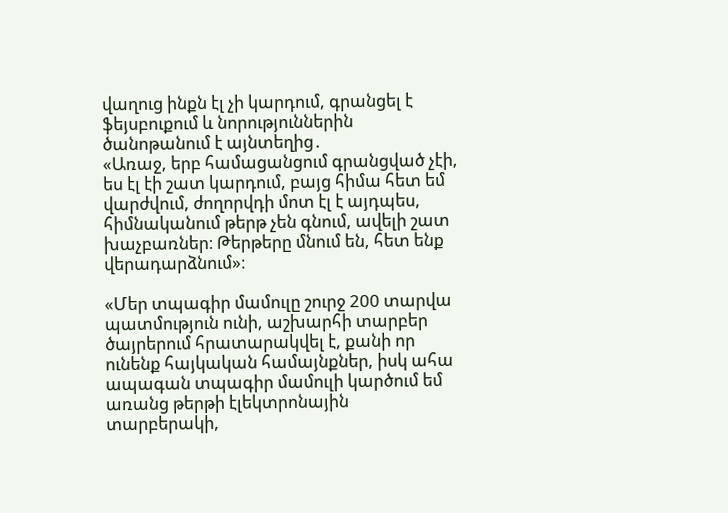վաղուց ինքն էլ չի կարդում, գրանցել է ֆեյսբուքում և նորություններին ծանոթանում է այնտեղից․
«Առաջ, երբ համացանցում գրանցված չէի, ես էլ էի շատ կարդում, բայց հիմա հետ եմ վարժվում, ժողորվդի մոտ էլ է այդպես, հիմնականում թերթ չեն գնում, ավելի շատ խաչբառներ։ Թերթերը մնում են, հետ ենք վերադարձնում»։

«Մեր տպագիր մամուլը շուրջ 200 տարվա պատմություն ունի, աշխարհի տարբեր ծայրերում հրատարակվել է, քանի որ ունենք հայկական համայնքներ, իսկ ահա ապագան տպագիր մամուլի կարծում եմ առանց թերթի էլեկտրոնային տարբերակի,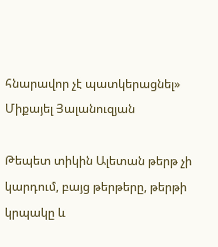հնարավոր չէ պատկերացնել» Միքայել Յալանուզյան

Թեպետ տիկին Ալետան թերթ չի կարդում, բայց թերթերը, թերթի կրպակը և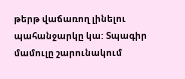թերթ վաճառող լինելու պահանջարկը կա: Տպագիր մամուլը շարունակում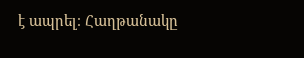է ապրել։ Հաղթանակը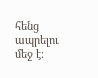հենց ապրելու մեջ է։